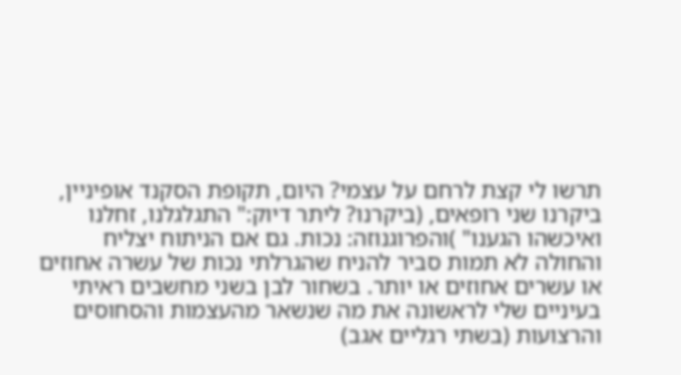תרשו לי קצת לרחם על עצמי? היום, תקופת הסקנד אופיניין, ביקרנו שני רופאים, (ביקרנו? ליתר דיוק:" התגלגלנו, זחלנו ואיכשהו הגענו" )והפרוגנוזה: נכות. גם אם הניתוח יצליח והחולה לא תמות סביר להניח שהגרלתי נכות של עשרה אחוזים או עשרים אחוזים או יותר. בשחור לבן בשני מחשבים ראיתי בעיניים שלי לראשונה את מה שנשאר מהעצמות והסחוסים והרצועות (בשתי רגליים אגב)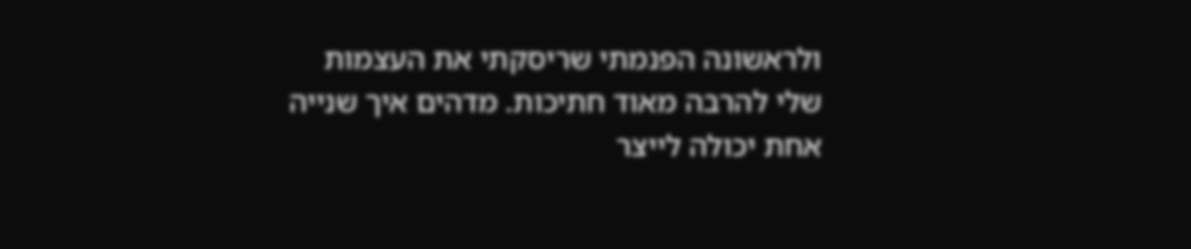ולראשונה הפנמתי שריסקתי את העצמות שלי להרבה מאוד חתיכות. מדהים איך שנייה אחת יכולה לייצר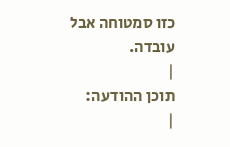כזו סמטוחה אבל עובדה.
|
תוכן ההודעה:
|